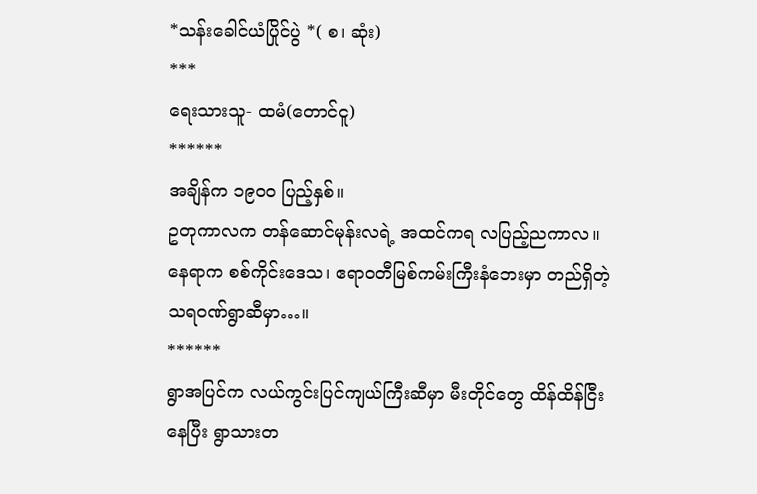*သန်းခေါင်ယံပြိုင်ပွဲ *( စ၊ ဆုံး)
***
ရေးသားသူ- ထမံ(တောင်ငူ)
******
အချိန်က ၁၉၀၀ ပြည့်နှစ်။
ဥတုကာလက တန်ဆောင်မုန်းလရဲ့ အထင်ကရ လပြည့်ညကာလ။
နေရာက စစ်ကိုင်းဒေသ၊ ဧရာဝတီမြစ်ကမ်းကြီးနံဘေးမှာ တည်ရှိတဲ့ သရဝဏ်ရွာဆီမှာ…။
******
ရွာအပြင်က လယ်ကွင်းပြင်ကျယ်ကြီးဆီမှာ မီးတိုင်တွေ ထိန်ထိန်ငြီးနေပြီး ရွာသားတ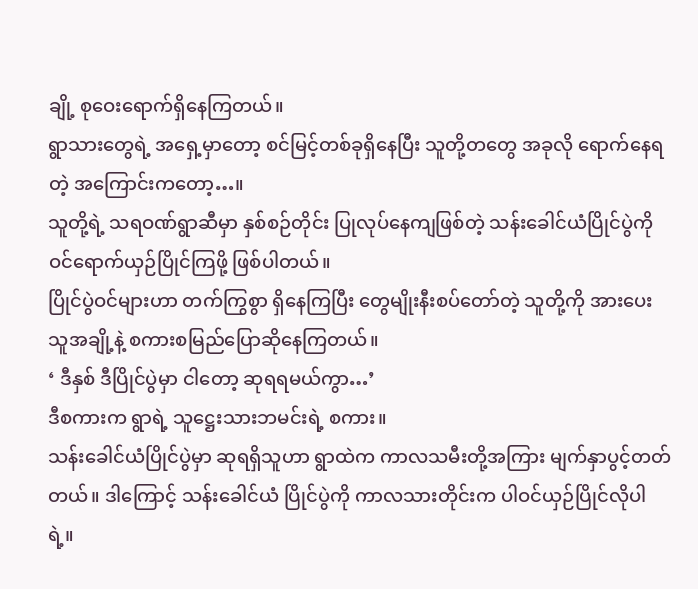ချို့ စုဝေးရောက်ရှိနေကြတယ်။
ရွာသားတွေရဲ့ အရှေ့မှာတော့ စင်မြင့်တစ်ခုရှိနေပြီး သူတို့တတွေ အခုလို ရောက်နေရတဲ့ အကြောင်းကတော့…။
သူတို့ရဲ့ သရဝဏ်ရွာဆီမှာ နှစ်စဉ်တိုင်း ပြုလုပ်နေကျဖြစ်တဲ့ သန်းခေါင်ယံပြိုင်ပွဲကို ဝင်ရောက်ယှဉ်ပြိုင်ကြဖို့ ဖြစ်ပါတယ်။
ပြိုင်ပွဲဝင်များဟာ တက်ကြွစွာ ရှိနေကြပြီး တွေမျိုးနီးစပ်တော်တဲ့ သူတို့ကို အားပေးသူအချို့နဲ့ စကားစမြည်ပြောဆိုနေကြတယ်။
‘ ဒီနှစ် ဒီပြိုင်ပွဲမှာ ငါတော့ ဆုရရမယ်ကွာ…’
ဒီစကားက ရွာရဲ့ သူဋ္ဌေးသားဘမင်းရဲ့ စကား။
သန်းခေါင်ယံပြိုင်ပွဲမှာ ဆုရရှိသူဟာ ရွာထဲက ကာလသမီးတို့အကြား မျက်နှာပွင့်တတ်တယ်။ ဒါကြောင့် သန်းခေါင်ယံ ပြိုင်ပွဲကို ကာလသားတိုင်းက ပါဝင်ယှဉ်ပြိုင်လိုပါရဲ့။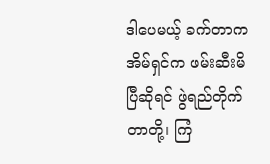ဒါပေမယ့် ခက်တာက အိမ်ရှင်က ဖမ်းဆီးမိပြီဆိုရင် ဖွဲရည်တိုက်တာတို့၊ ကြံ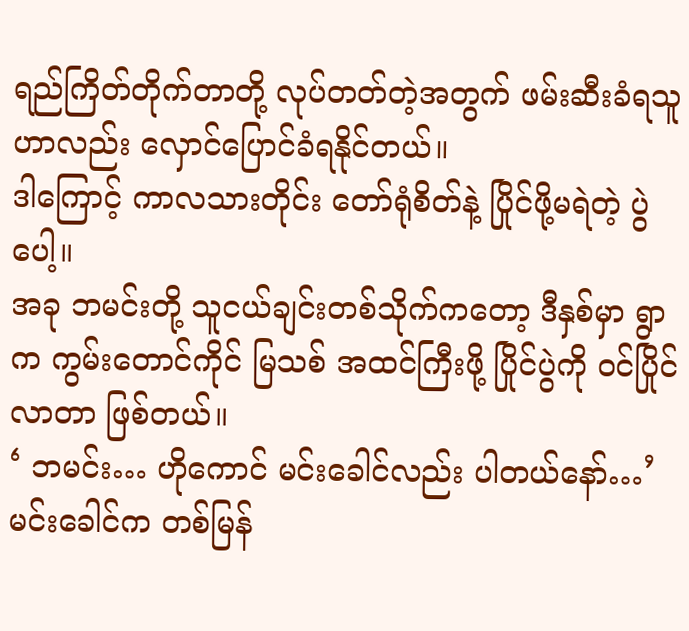ရည်ကြိတ်တိုက်တာတို့ လုပ်တတ်တဲ့အတွက် ဖမ်းဆီးခံရသူဟာလည်း လှောင်ပြောင်ခံရနိုင်တယ်။
ဒါကြောင့် ကာလသားတိုင်း တော်ရုံစိတ်နဲ့ ပြိုင်ဖို့မရဲတဲ့ ပွဲပေါ့။
အခု ဘမင်းတို့ သူငယ်ချင်းတစ်သိုက်ကတော့ ဒီနှစ်မှာ ရွာက ကွမ်းတောင်ကိုင် မြသစ် အထင်ကြီးဖို့ ပြိုင်ပွဲကို ဝင်ပြိုင်လာတာ ဖြစ်တယ်။
‘ ဘမင်း… ဟိုကောင် မင်းခေါင်လည်း ပါတယ်နော်…’
မင်းခေါင်က တစ်မြန်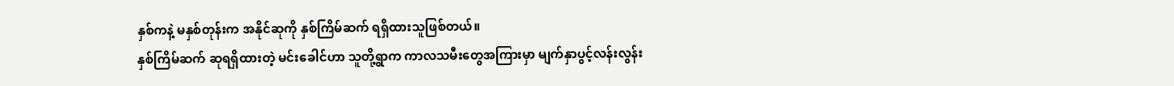နှစ်ကနဲ့ မနှစ်တုန်းက အနိုင်ဆုကို နှစ်ကြိမ်ဆက် ရရှိထားသူဖြစ်တယ်။
နှစ်ကြိမ်ဆက် ဆုရရှိထားတဲ့ မင်းခေါင်ဟာ သူတို့ရွာက ကာလသမီးတွေအကြားမှာ မျက်နှာပွင့်လန်းလွန်း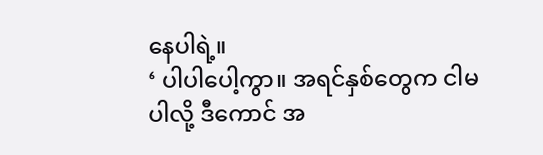နေပါရဲ့။
‘ ပါပါပေါ့ကွာ။ အရင်နှစ်တွေက ငါမပါလို့ ဒီကောင် အ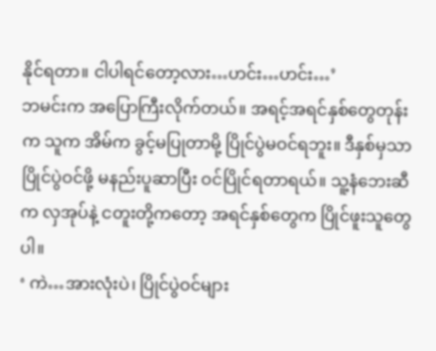နိုင်ရတာ။ ငါပါရင်တော့လား…ဟင်း…ဟင်း…’
ဘမင်းက အပြောကြီးလိုက်တယ်။ အရင့်အရင်နှစ်တွေတုန်းက သူက အိမ်က ခွင့်မပြုတာမို့ ပြိုင်ပွဲမဝင်ရဘူး။ ဒီနှစ်မှသာ ပြိုင်ပွဲဝင်ဖို့ မနည်းပူဆာပြီး ဝင်ပြိုင်ရတာရယ်။ သူ့နံဘေးဆီက လှအုပ်နဲ့ ငတူးတို့ကတော့ အရင်နှစ်တွေက ပြိုင်ဖူးသူတွေပါ။
‘ ကဲ…အားလုံးပဲ၊ ပြိုင်ပွဲဝင်များ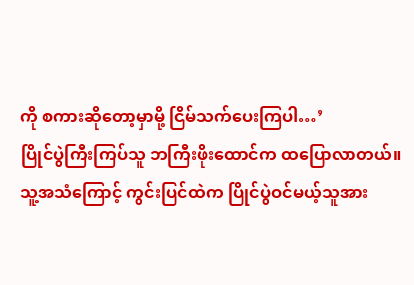ကို စကားဆိုတော့မှာမို့ ငြိမ်သက်ပေးကြပါ…’
ပြိုင်ပွဲကြီးကြပ်သူ ဘကြီးဖိုးထောင်က ထပြောလာတယ်။
သူ့အသံကြောင့် ကွင်းပြင်ထဲက ပြိုင်ပွဲဝင်မယ့်သူအား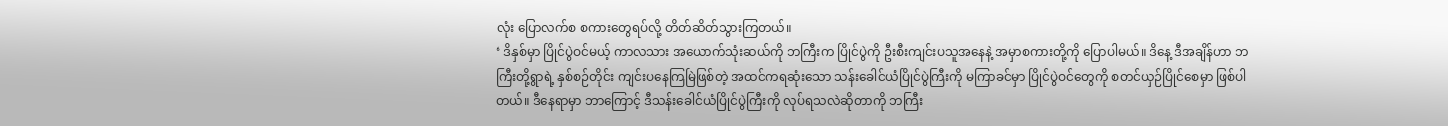လုံး ပြောလက်စ စကားတွေရပ်လို့ တိတ်ဆိတ်သွားကြတယ်။
‘ ဒိနှစ်မှာ ပြိုင်ပွဲဝင်မယ့် ကာလသား အယောက်သုံးဆယ်ကို ဘကြီးက ပြိုင်ပွဲကို ဦးစီးကျင်းပသူအနေနဲ့ အမှာစကားတို့ကို ပြောပါမယ်။ ဒိနေ့ ဒီအချိန်ဟာ ဘကြီးတို့ရွာရဲ့ နှစ်စဉ်တိုင်း ကျင်းပနေကြမြဲဖြစ်တဲ့ အထင်ကရဆုံးသော သန်းခေါင်ယံပြိုင်ပွဲကြီးကို မကြာခင်မှာ ပြိုင်ပွဲဝင်တွေကို စတင်ယှဉ်ပြိုင်စေမှာ ဖြစ်ပါတယ်။ ဒီနေရာမှာ ဘာကြောင့် ဒီသန်းခေါင်ယံပြိုင်ပွဲကြီးကို လုပ်ရသလဲဆိုတာကို ဘကြီး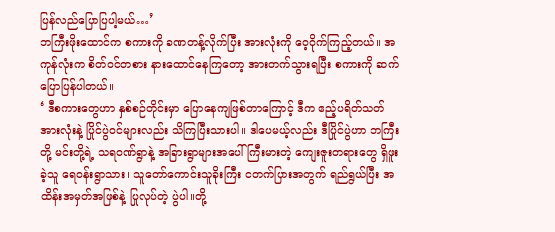ပြန်လည်ပြောပြပါ့မယ်…’
ဘကြီးဖိုးထောင်က စကားကို ခဏတန့်လိုက်ပြီး အားလုံးကို ဝေ့ဝိုက်ကြည့်တယ်။ အကုန်လုံးက စိတ်ဝင်တစား နားထောင်နေကြတော့ အားတက်သွားရပြီး စကားကို ဆက်ပြောပြန်ပါတယ်။
‘ ဒီစကားတွေဟာ နှစ်စဉ်တိုင်းမှာ ပြောနေကျဖြစ်တာကြောင့် ဒီက ဧည့်ပရိတ်သတ်အားလုံးနဲ့ ပြိုင်ပွဲဝင်များလည်း သိကြပြီးသားပါ။ ဒါပေမယ့်လည်း ဒီပြိုင်ပွဲဟာ ဘကြီးတို့ မင်းတို့ရဲ့ သရဝဏ်ရွာနဲ့ အခြားရွာများအပေါ် ကြီးမားတဲ့ ကျေးဇူးတရားတွေ ရှိဖူးခဲ့သူ ရေဝန်းရွာသား၊ သူတော်ကောင်းသူခိုးကြီး ငတက်ပြားအတွက် ရည်ရွယ်ပြီး အထိန်းအမှတ်အဖြစ်နဲ့ ပြုလုပ်တဲ့ ပွဲပါ။တို့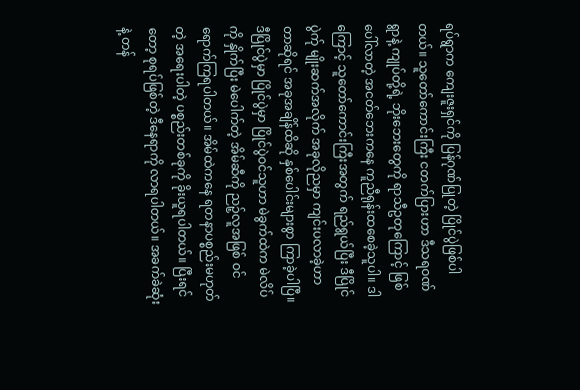ရပ်ရွာက ကျေးဇူးရှင်ကို ပြန်ဂုဏ်ပြုတဲ့ ပြိုင်ပွဲဖြစ်ပါတယ်။ သူတော်ကောင်းကြီး ငတက်ပြားဟာ ဒီသရဝဏ်ရွာနဲ့ ကျုပ်တို့ရဲ့ ဘိုးဘေးတွေကို ရာသီဥတုကြောင့် ဖြစ်ပေါ်လာတဲ့ အငတ်ဘေးကနေ ကူညီရုန်းထစေခဲ့သူပါ။ ဒါကြောင့် သူတော်ကောင်းကြီးအတွက် ရည်ရွယ်ပြီး ဒီပြိုင်ပွဲက်ု မျိုးဆက်အလိုက် အခုလိုညမှာ ကျင်းပလာခဲ့ဟာတာဆိုရင် အခုအချိန်ထိဆို နှစ်ပေါင်းများစွာ ကြာခဲ့ပါပြီ။ ဒီပြိုင်ပွဲမှာ ပြိုင်ပွဲမှာ ပြိုင်ပွဲဝင်သူဟာ မဲခွက်ထဲက မဲလိပ်ကို နှိုက်ပြီး မဲပေါက်တဲ့ အိမ်ဆီကို ညဉ့်လူအဖြစ် ဝင်ရောက်ကြရပါတယ်။ အိမ်ထဲကနေ ရတနာပစ္စည်းမဟုတ်တဲ့ အရေးပါတဲ့ ပစ္စည်းတစ်ခုကို ခိုးယူရပါတယ်။ ပြီးရင်တော့ စုရပ်ဖြစ်တဲ့ ဒီနေရာကို လာရပါတယ်။ အခက်ခဲဆုံးနဲ့ တန်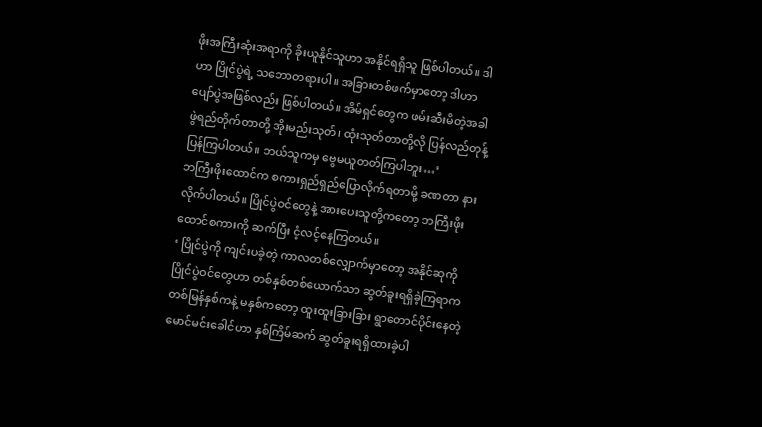ဖိုးအကြီးဆုံးအရာကို ခိုးယူနိုင်သူဟာ အနိုင်ရရှိသူ ဖြစ်ပါတယ်။ ဒါဟာ ပြိုင်ပွဲရဲ့ သဘောတရားပါ။ အခြားတစ်ဖက်မှာတော့ ဒါဟာ ပျော်ပွဲအဖြစ်လည်း ဖြစ်ပါတယ်။ အိမ်ရှင်တွေက ဖမ်းဆီးမိတဲ့အခါ ဖွဲရည်တိုက်တာတို့ အိုးမည်းသုတ်၊ ထုံးသုတ်တာတို့လို ပြန်လည်တုန့်ပြန်ကြပါတယ်။ ဘယ်သူကမှ ဗွေမယူတတ်ကြပါဘူး…’
ဘကြီးဖိုးထောင်က စကားရှည်ရှည်ပြောလိုက်ရတာမို့ ခဏတာ နားလိုက်ပါတယ်။ ပြိုင်ပွဲဝင်တွေနဲ့ အားပေးသူတို့ကတော့ ဘကြီးဖိုးထောင်စကားကို ဆက်ပြီး ငံ့လင့်နေကြတယ်။
‘ ပြိုင်ပွဲကို ကျင်းပခဲ့တဲ့ ကာလတစ်လျှောက်မှာတော့ အနိုင်ဆုကို ပြိုင်ပွဲဝင်တွေဟာ တစ်နှစ်တစ်ယောက်သာ ဆွတ်ခူးရရှိခဲ့ကြရာက တစ်မြန်နှစ်ကနဲ့ မနှစ်ကတော့ ထူးထူးခြားခြား ရွာတောင်ပိုင်းနေတဲ့ မောင်မင်းခေါင်ဟာ နှစ်ကြိမ်ဆက် ဆွတ်ခူးရရှိထားခဲ့ပါ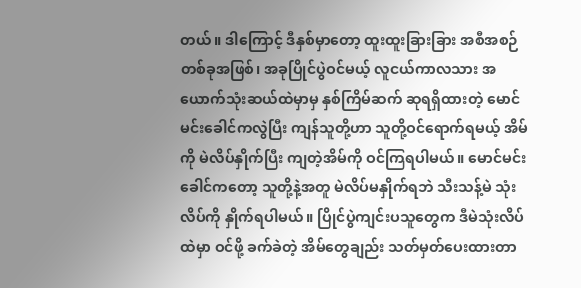တယ်။ ဒါကြောင့် ဒီနှစ်မှာတော့ ထူးထူးခြားခြား အစီအစဉ်တစ်ခုအဖြစ်၊ အခုပြိုင်ပွဲဝင်မယ့် လူငယ်ကာလသား အယောက်သုံးဆယ်ထဲမှာမှ နှစ်ကြိမ်ဆက် ဆုရရှိထားတဲ့ မောင်မင်းခေါင်ကလွဲပြီး ကျန်သူတို့ဟာ သူတို့ဝင်ရောက်ရမယ့် အိမ်ကို မဲလိပ်နှိုက်ပြီး ကျတဲ့အိမ်ကို ဝင်ကြရပါမယ်။ မောင်မင်းခေါင်ကတော့ သူတို့နဲ့အတူ မဲလိပ်မနှိုက်ရဘဲ သီးသန့်မဲ သုံးလိပ်ကို နှိုက်ရပါမယ်။ ပြိုင်ပွဲကျင်းပသူတွေက ဒီမဲသုံးလိပ်ထဲမှာ ဝင်ဖို့ ခက်ခဲတဲ့ အိမ်တွေချည်း သတ်မှတ်ပေးထားတာ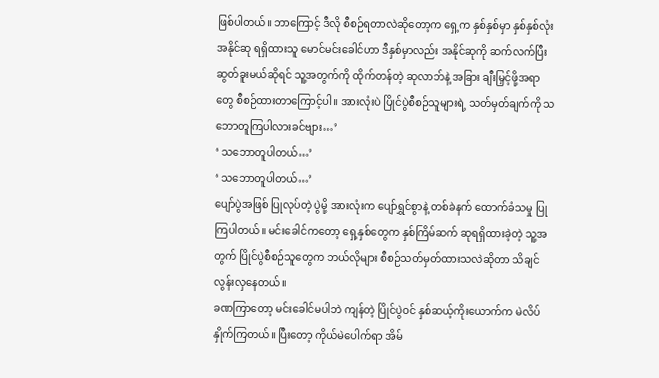ဖြစ်ပါတယ်။ ဘာကြောင့် ဒီလို စီစဉ်ရတာလဲဆိုတော့က ရှေ့က နှစ်နှစ်မှာ နှစ်နှစ်လုံး အနိုင်ဆု ရရှိထားသူ မောင်မင်းခေါင်ဟာ ဒီနှစ်မှာလည်း အနိုင်ဆုကို ဆက်လက်ပြီး ဆွတ်ခူးမယ်ဆိုရင် သူ့အတွက်ကို ထိုက်တန်တဲ့ ဆုလာဘ်နဲ့ အခြား ချီးမြှင့်ဖို့အရာတွေ စီစဉ်ထားတာကြောင့်ပါ။ အားလုံးပဲ ပြိုင်ပွဲစီစဉ်သူများရဲ့ သတ်မှတ်ချက်ကို သဘောတူကြပါလားခင်ဗျား…’
‘ သဘောတူပါတယ်…’
‘ သဘောတူပါတယ်…’
ပျော်ပွဲအဖြစ် ပြုလုပ်တဲ့ ပွဲမို့ အားလုံးက ပျော်ရွှင်စွာနဲ့ တစ်ခဲနက် ထောက်ခံသမှု ပြုကြပါတယ်။ မင်းခေါင်ကတော့ ရှေ့နှစ်တွေက နှစ်ကြိမ်ဆက် ဆုရရှိထားခဲ့တဲ့ သူ့အတွက် ပြိုင်ပွဲစီစဉ်သူတွေက ဘယ်လိုများ စီစဉ်သတ်မှတ်ထားသလဲဆိုတာ သိချင်လွန်းလှနေတယ်။
ခဏကြာတော့ မင်းခေါင်မပါဘဲ ကျန်တဲ့ ပြိုင်ပွဲဝင် နှစ်ဆယ့်ကိုးယောက်က မဲလိပ်နှိုက်ကြတယ်။ ပြီးတော့ ကိုယ်မဲပေါက်ရာ အိမ်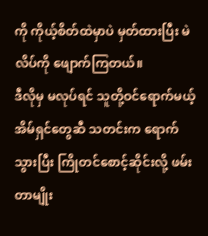ကို ကိုယ့်စိတ်ထဲမှာပဲ မှတ်ထားပြီး မဲလိပ်ကို ဖျောက်ကြတယ်။
ဒီလိုမှ မလုပ်ရင် သူတို့ဝင်ရောက်မယ့် အိမ်ရှင်တွေဆီ သတင်းက ရောက်သွားပြီး ကြိုတင်စောင့်ဆိုင်းလို့ ဖမ်းတာမျိုး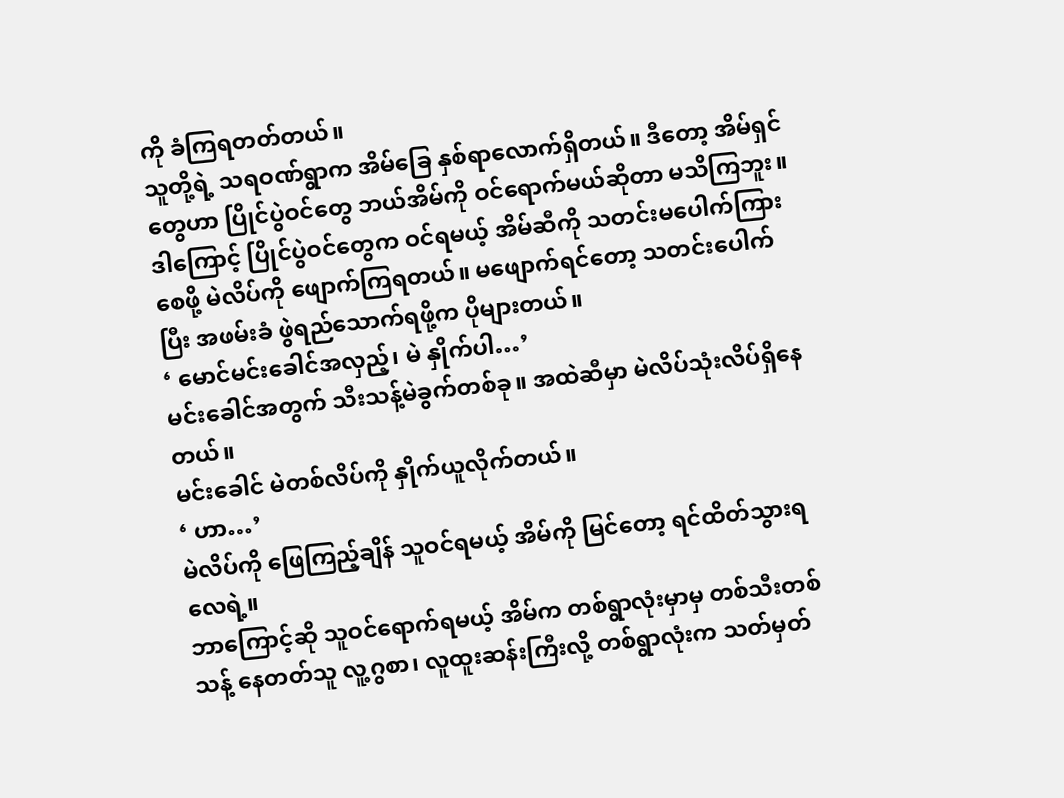ကို ခံကြရတတ်တယ်။
သူတို့ရဲ့ သရဝဏ်ရွာက အိမ်ခြေ နှစ်ရာလောက်ရှိတယ်။ ဒီတော့ အိမ်ရှင်တွေဟာ ပြိုင်ပွဲဝင်တွေ ဘယ်အိမ်ကို ဝင်ရောက်မယ်ဆိုတာ မသိကြဘူး။ ဒါကြောင့် ပြိုင်ပွဲဝင်တွေက ဝင်ရမယ့် အိမ်ဆီကို သတင်းမပေါက်ကြားစေဖို့ မဲလိပ်ကို ဖျောက်ကြရတယ်။ မဖျောက်ရင်တော့ သတင်းပေါက်ပြီး အဖမ်းခံ ဖွဲရည်သောက်ရဖို့က ပိုများတယ်။
‘ မောင်မင်းခေါင်အလှည့်၊ မဲ နှိုက်ပါ…’
မင်းခေါင်အတွက် သီးသန့်မဲခွက်တစ်ခု။ အထဲဆီမှာ မဲလိပ်သုံးလိပ်ရှိနေတယ်။
မင်းခေါင် မဲတစ်လိပ်ကို နှိုက်ယူလိုက်တယ်။
‘ ဟာ…’
မဲလိပ်ကို ဖြေကြည့်ချိန် သူဝင်ရမယ့် အိမ်ကို မြင်တော့ ရင်ထိတ်သွားရလေရဲ့။
ဘာကြောင့်ဆို သူဝင်ရောက်ရမယ့် အိမ်က တစ်ရွာလုံးမှာမှ တစ်သီးတစ်သန့် နေတတ်သူ လူ့ဂွစာ၊ လူထူးဆန်းကြီးလို့ တစ်ရွာလုံးက သတ်မှတ်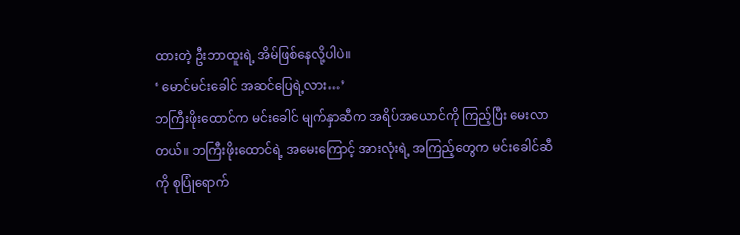ထားတဲ့ ဦးဘာထူးရဲ့ အိမ်ဖြစ်နေလို့ပါပဲ။
‘ မောင်မင်းခေါင် အဆင်ပြေရဲ့လား…’
ဘကြီးဖိုးထောင်က မင်းခေါင် မျက်နှာဆီက အရိပ်အယောင်ကို ကြည့်ပြီး မေးလာတယ်။ ဘကြီးဖိုးထောင်ရဲ့ အမေးကြောင့် အားလုံးရဲ့ အကြည့်တွေက မင်းခေါင်ဆီကို စုပြုံရောက်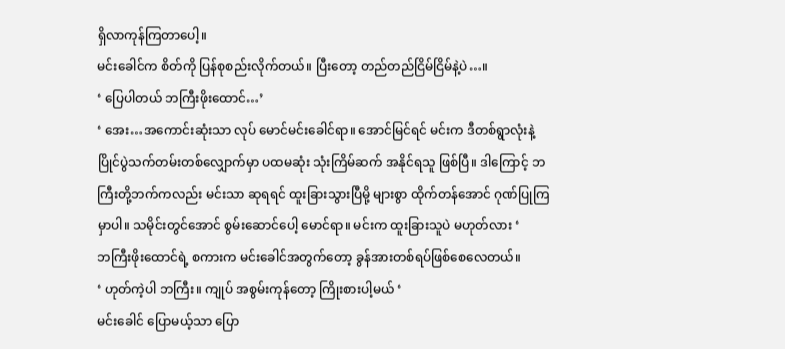ရှိလာကုန်ကြတာပေါ့။
မင်းခေါင်က စိတ်ကို ပြန်စုစည်းလိုက်တယ်။ ပြီးတော့ တည်တည်ငြိမ်ငြိမ်နဲ့ပဲ…။
‘ ပြေပါတယ် ဘကြီးဖိုးထောင်…’
‘ အေး…အကောင်းဆုံးသာ လုပ် မောင်မင်းခေါင်ရာ။ အောင်မြင်ရင် မင်းက ဒီတစ်ရွာလုံးနဲ့ ပြိုင်ပွဲသက်တမ်းတစ်လျှောက်မှာ ပထမဆုံး သုံးကြိမ်ဆက် အနိုင်ရသူ ဖြစ်ပြီ။ ဒါကြောင့် ဘကြီးတို့ဘက်ကလည်း မင်းသာ ဆုရရင် ထူးခြားသွားပြီမို့ များစွာ ထိုက်တန်အောင် ဂုဏ်ပြုကြမှာပါ။ သမိုင်းတွင်အောင် စွမ်းဆောင်ပေါ့ မောင်ရာ။ မင်းက ထူးခြားသူပဲ မဟုတ်လား ‘
ဘကြီးဖိုးထောင်ရဲ့ စကားက မင်းခေါင်အတွက်တော့ ခွန်အားတစ်ရပ်ဖြစ်စေလေတယ်။
‘ ဟုတ်ကဲ့ပါ ဘကြီး။ ကျုပ် အစွမ်းကုန်တော့ ကြိုးစားပါ့မယ် ‘
မင်းခေါင် ပြောမယ့်သာ ပြော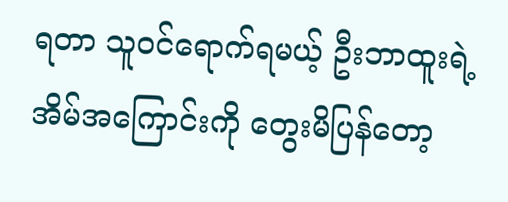ရတာ သူဝင်ရောက်ရမယ့် ဦးဘာထူးရဲ့ အိမ်အကြောင်းကို တွေးမိပြန်တော့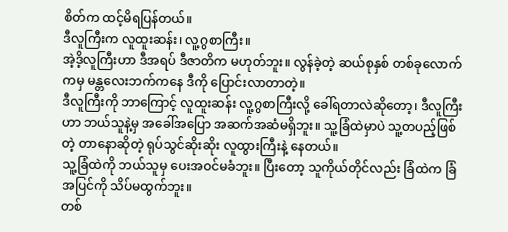စိတ်က ထင့်မိရပြန်တယ်။
ဒီလူကြီးက လူထူးဆန်း၊ လူ့ဂွစာကြီး။
အဲ့ဒိ့လူကြီးဟာ ဒီအရပ် ဒီဇာတိက မဟုတ်ဘူး။ လွန်ခဲ့တဲ့ ဆယ်စုနှစ် တစ်ခုလောက်ကမှ မန္တလေးဘက်ကနေ ဒီကို ပြောင်းလာတာတဲ့။
ဒီလူကြီးကို ဘာကြောင့် လူထူးဆန်း လူ့ဂွစာကြီးလို့ ခေါ်ရတာလဲဆိုတော့၊ ဒီလူကြီးဟာ ဘယ်သူနဲ့မှ အခေါ်အပြော အဆက်အဆံမရှိဘူး။ သူ့ခြံထဲမှာပဲ သူ့တပည့်ဖြစ်တဲ့ တာနောဆိုတဲ့ ရုပ်သွင်ဆိုးဆိုး လူထွားကြီးနဲ့ နေတယ်။
သူ့ခြံထဲကို ဘယ်သူမှ ပေးအဝင်မခံဘူး။ ပြီးတော့ သူကိုယ်တိုင်လည်း ခြံထဲက ခြံအပြင်ကို သိပ်မထွက်ဘူး။
တစ်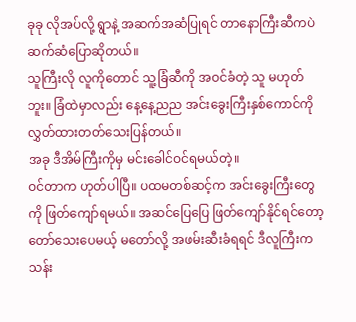ခုခု လိုအပ်လို့ ရွာနဲ့ အဆက်အဆံပြုရင် တာနောကြီးဆီကပဲ ဆက်ဆံပြောဆိုတယ်။
သူကြီးလို လူကိုတောင် သူ့ခြံဆီကို အဝင်ခံတဲ့ သူ မဟုတ်ဘူး။ ခြံထဲမှာလည်း နေ့နေ့ညည အင်းခွေးကြီးနှစ်ကောင်ကို လွှတ်ထားတတ်သေးပြန်တယ်။
အခု ဒီအိမ်ကြီးကိုမှ မင်းခေါင်ဝင်ရမယ်တဲ့။
ဝင်တာက ဟုတ်ပါပြီ။ ပထမတစ်ဆင့်က အင်းခွေးကြီးတွေကို ဖြတ်ကျော်ရမယ်။ အဆင်ပြေပြေ ဖြတ်ကျော်နိုင်ရင်တော့ တော်သေးပေမယ့် မတော်လို့ အဖမ်းဆီးခံရရင် ဒီလူကြီးက သန်း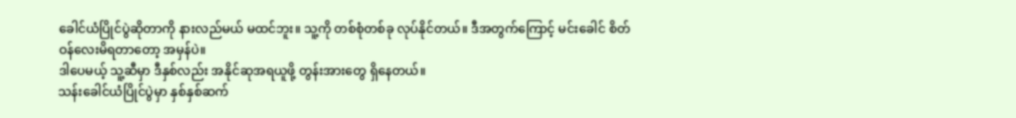ခေါင်ယံပြိုင်ပွဲဆိုတာကို နားလည်မယ် မထင်ဘူး။ သူ့ကို တစ်စုံတစ်ခု လုပ်နိုင်တယ်။ ဒီအတွက်ကြောင့် မင်းခေါင် စိတ်ဝန်လေးမိရတာတော့ အမှန်ပဲ။
ဒါပေမယ့် သူ့ဆီမှာ ဒီနှစ်လည်း အနိုင်ဆုအရယူဖို့ တွန်းအားတွေ ရှိနေတယ်။
သန်းခေါင်ယံပြိုင်ပွဲမှာ နှစ်နှစ်ဆက်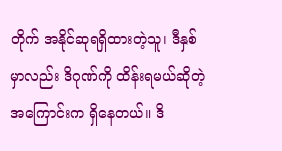တိုက် အနိုင်ဆုရရှိထားတဲ့သူ၊ ဒီနှစ်မှာလည်း ဒိဂုဏ်ကို ထိန်းရမယ်ဆိုတဲ့ အကြောင်းက ရှိနေတယ်။ ဒိ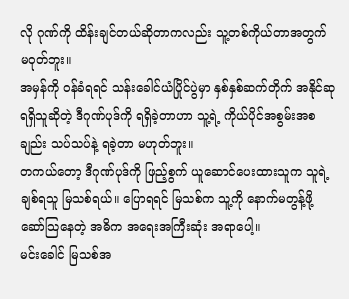လို ဂုဏ်ကို ထိန်းချင်တယ်ဆိုတာကလည်း သူ့တစ်ကိုယ်တာအတွက် မဝုတ်ဘူး။
အမှန်ကို ဝန်ခံရရင် သန်းခေါင်ယံပြိုင်ပွဲမှာ နှစ်နှစ်ဆက်တိုက် အနိုင်ဆုရရှိသူဆိုတဲ့ ဒီဂုဏ်ပုဒ်ကို ရရှိခဲ့တာဟာ သူ့ရဲ့ ကိုယ်ပိုင်အစွမ်းအစချည်း သပ်သပ်နဲ့ ရခဲ့တာ မဟုတ်ဘူး။
တကယ်တော့ ဒီဂုဏ်ပုဒ်ကို ဖြည့်စွက် ယူဆောင်ပေးထားသူက သူရဲ့ ချစ်ရသူ မြသစ်ရယ်။ ပြောရရင် မြသစ်က သူ့ကို နောက်မတွန့်ဖို့ ဆော်သြနေတဲ့ အဓိက အရေးအကြီးဆုံး အရာပေါ့။
မင်းခေါင် မြသစ်အ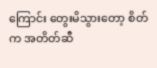ကြောင်း တွေးမိသွားတော့ စိတ်က အတိတ်ဆီ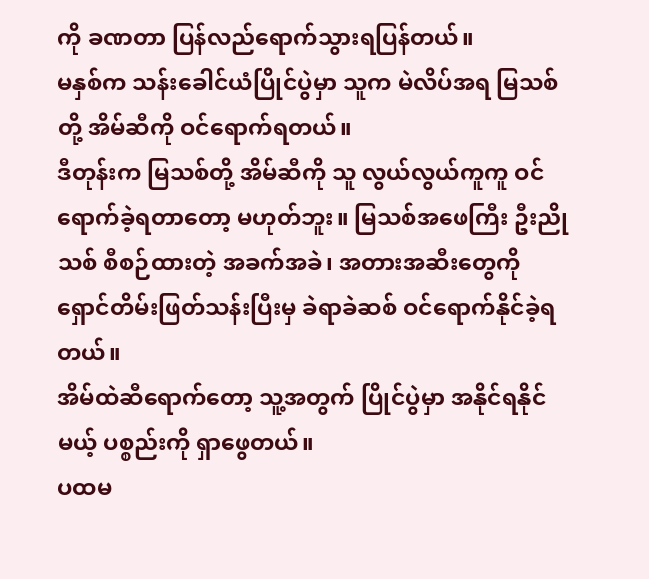ကို ခဏတာ ပြန်လည်ရောက်သွားရပြန်တယ်။
မနှစ်က သန်းခေါင်ယံပြိုင်ပွဲမှာ သူက မဲလိပ်အရ မြသစ်တို့ အိမ်ဆီကို ဝင်ရောက်ရတယ်။
ဒီတုန်းက မြသစ်တို့ အိမ်ဆီကို သူ လွယ်လွယ်ကူကူ ဝင်ရောက်ခဲ့ရတာတော့ မဟုတ်ဘူး။ မြသစ်အဖေကြီး ဦးညိုသစ် စီစဉ်ထားတဲ့ အခက်အခဲ၊ အတားအဆီးတွေကို ရှောင်တိမ်းဖြတ်သန်းပြီးမှ ခဲရာခဲဆစ် ဝင်ရောက်နိုင်ခဲ့ရတယ်။
အိမ်ထဲဆီရောက်တော့ သူ့အတွက် ပြိုင်ပွဲမှာ အနိုင်ရနိုင်မယ့် ပစ္စည်းကို ရှာဖွေတယ်။
ပထမ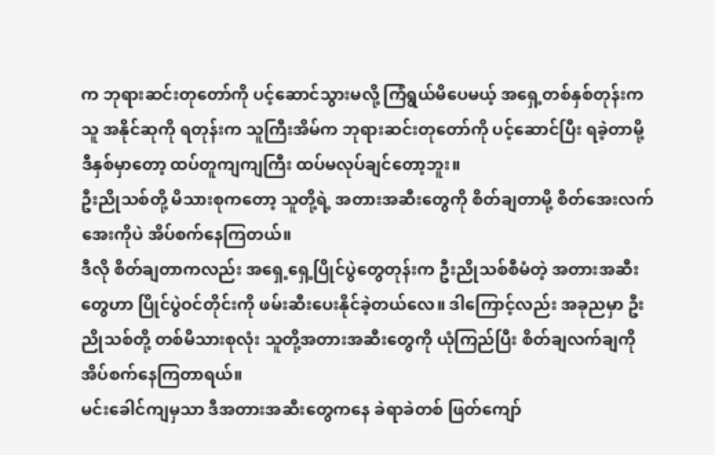က ဘုရားဆင်းတုတော်ကို ပင့်ဆောင်သွားမလို့ ကြံရွယ်မိပေမယ့် အရှေ့တစ်နှစ်တုန်းက သူ အနိုင်ဆုကို ရတုန်းက သူကြီးအိမ်က ဘုရားဆင်းတုတော်ကို ပင့်ဆောင်ပြီး ရခဲ့တာမို့ ဒီနှစ်မှာတော့ ထပ်တူကျကျကြီး ထပ်မလုပ်ချင်တော့ဘူး။
ဦးညိုသစ်တို့ မိသားစုကတော့ သူတို့ရဲ့ အတားအဆီးတွေကို စိတ်ချတာမို့ စိတ်အေးလက်အေးကိုပဲ အိပ်စက်နေကြတယ်။
ဒီလို စိတ်ချတာကလည်း အရှေ့ရှေ့ပြိုင်ပွဲတွေတုန်းက ဦးညိုသစ်စီမံတဲ့ အတားအဆီးတွေဟာ ပြိုင်ပွဲဝင်တိုင်းကို ဖမ်းဆီးပေးနိုင်ခဲ့တယ်လေ။ ဒါကြောင့်လည်း အခုညမှာ ဦးညိုသစ်တို့ တစ်မိသားစုလုံး သူတို့အတားအဆီးတွေကို ယုံကြည်ပြီး စိတ်ချလက်ချကို အိပ်စက်နေကြတာရယ်။
မင်းခေါင်ကျမှသာ ဒီအတားအဆီးတွေကနေ ခဲရာခဲတစ် ဖြတ်ကျော်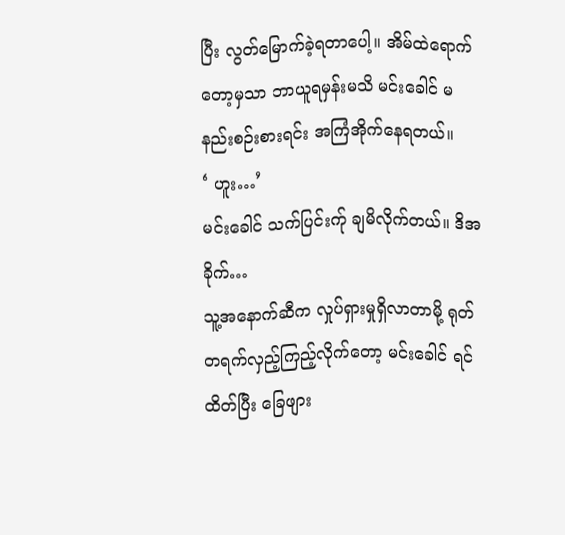ပြီး လွတ်မြောက်ခဲ့ရတာပေါ့။ အိမ်ထဲရောက်တော့မှသာ ဘာယူရမှန်းမသိ မင်းခေါင် မနည်းစဉ်းစားရင်း အကြံအိုက်နေရတယ်။
‘ ဟူး…’
မင်းခေါင် သက်ပြင်းက်ု ချမိလိုက်တယ်။ ဒိအခိုက်…
သူ့အနောက်ဆီက လှုပ်ရှားမှုရှိလာတာမို့ ရုတ်တရက်လှည့်ကြည့်လိုက်တော့ မင်းခေါင် ရင်ထိတ်ပြီး ခြေဖျား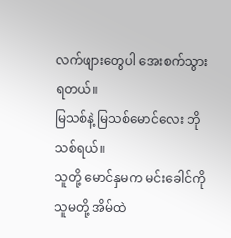လက်ဖျားတွေပါ အေးစက်သွားရတယ်။
မြသစ်နဲ့ မြသစ်မောင်လေး ဘိုသစ်ရယ်။
သူတို့ မောင်နှမက မင်းခေါင်ကို သူမတို့ အိမ်ထဲ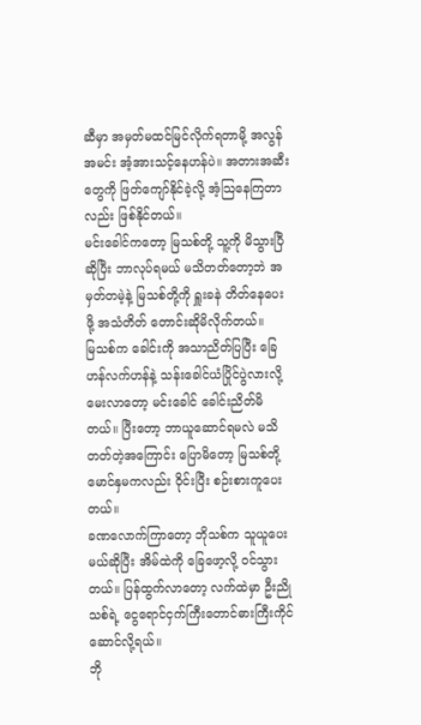ဆီမှာ အမှတ်မထင်မြင်လိုက်ရတာမို့ အလွန်အမင်း အံ့အားသင့်နေဟန်ပဲ။ အတားအဆီးတွေကို ဖြတ်ကျော်နိုင်ခဲ့လို့ အံ့သြနေကြတာလည်း ဖြစ်နိုင်တယ်။
မင်းခေါင်ကတော့ မြသစ်တို့ သူ့ကို မိသွားပြီဆိုပြီး ဘာလုပ်ရမယ် မသိတတ်တော့ဘဲ အမှတ်တမဲ့နဲ့ မြသစ်တို့ကို ရှူးခနဲ တိတ်နေပေးဖို့ အသံတိတ် တောင်းဆိုမိလိုက်တယ်။
မြသစ်က ခေါင်းကို အသာညိတ်ပြပြီး ခြေဟန်လက်ဟန်နဲ့ သန်းခေါင်ယံပြိုင်ပွဲလားလို့ မေးလာတော့ မင်းခေါင် ခေါင်းညိတ်မိတယ်။ ပြီးတော့ ဘာယူဆောင်ရမလဲ မသိတတ်တဲ့အကြောင်း ပြောမိတော့ မြသစ်တို့ မောင်နှမကလည်း ဝိုင်းပြီး စဉ်းစားကူပေးတယ်။
ခဏလောက်ကြာတော့ ဘိုသစ်က သူယူပေးမယ်ဆိုပြီး အိမ်ထဲကို ခြေဖော့လို့ ဝင်သွားတယ်။ ပြန်ထွက်လာတော့ လက်ထဲမှာ ဦးညိုသစ်ရဲ့ ငွေရောင်ငှက်ကြီးတောင်ဓားကြီးကိုင်ဆောင်လို့ရယ်။
ဘို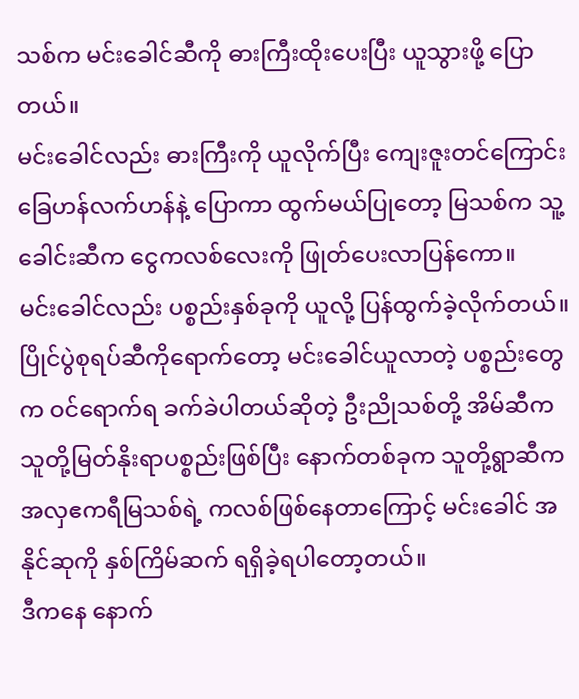သစ်က မင်းခေါင်ဆီကို ဓားကြီးထိုးပေးပြီး ယူသွားဖို့ ပြောတယ်။
မင်းခေါင်လည်း ဓားကြီးကို ယူလိုက်ပြီး ကျေးဇူးတင်ကြောင်း ခြေဟန်လက်ဟန်နဲ့ ပြောကာ ထွက်မယ်ပြုတော့ မြသစ်က သူ့ခေါင်းဆီက ငွေကလစ်လေးကို ဖြုတ်ပေးလာပြန်ကော။
မင်းခေါင်လည်း ပစ္စည်းနှစ်ခုကို ယူလို့ ပြန်ထွက်ခဲ့လိုက်တယ်။
ပြိုင်ပွဲစုရပ်ဆီကိုရောက်တော့ မင်းခေါင်ယူလာတဲ့ ပစ္စည်းတွေက ဝင်ရောက်ရ ခက်ခဲပါတယ်ဆိုတဲ့ ဦးညိုသစ်တို့ အိမ်ဆီက သူတို့မြတ်နိုးရာပစ္စည်းဖြစ်ပြီး နောက်တစ်ခုက သူတို့ရွာဆီက အလှဧကရီမြသစ်ရဲ့ ကလစ်ဖြစ်နေတာကြောင့် မင်းခေါင် အနိုင်ဆုကို နှစ်ကြိမ်ဆက် ရရှိခဲ့ရပါတော့တယ်။
ဒီကနေ နောက်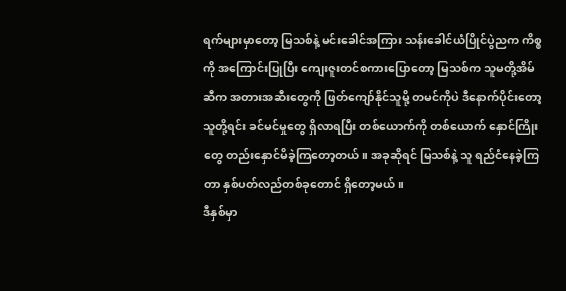ရက်များမှာတော့ မြသစ်နဲ့ မင်းခေါင်အကြား သန်းခေါင်ယံပြိုင်ပွဲညက ကိစ္စကို အကြောင်းပြုပြီး ကျေးဇူးတင်စကားပြောတော့ မြသစ်က သူမတို့အိမ်ဆီက အတားအဆီးတွေကို ဖြတ်ကျော်နိုင်သူမို့ တမင်ကိုပဲ ဒီနောက်ပိုင်းတော့ သူတို့ရင်း ခင်မင်မှုတွေ ရှိလာရပြီး တစ်ယောက်ကို တစ်ယောက် နှောင်ကြိုးတွေ တည်းနှောင်မိခဲ့ကြတော့တယ်။ အခုဆိုရင် မြသစ်နဲ့ သူ ရည်ငံနေခဲ့ကြတာ နှစ်ပတ်လည်တစ်ခုတောင် ရှိတော့မယ်။
ဒီနှစ်မှာ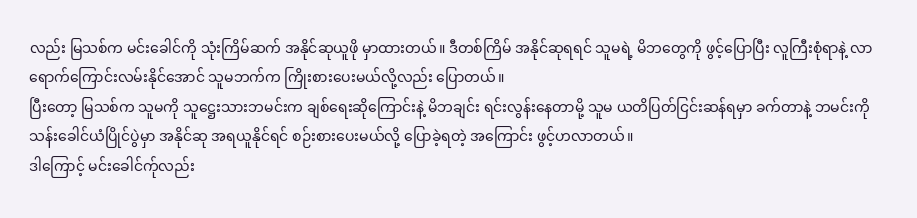လည်း မြသစ်က မင်းခေါင်ကို သုံးကြိမ်ဆက် အနိုင်ဆုယူဖို မှာထားတယ်။ ဒီတစ်ကြိမ် အနိုင်ဆုရရင် သူမရဲ့ မိဘတွေကို ဖွင့်ပြောပြီး လူကြီးစုံရာနဲ့ လာရောက်ကြောင်းလမ်းနိုင်အောင် သူမဘက်က ကြိုးစားပေးမယ်လို့လည်း ပြောတယ်။
ပြီးတော့ မြသစ်က သူမကို သူဋ္ဌေးသားဘမင်းက ချစ်ရေးဆိုကြောင်းနဲ့ မိဘချင်း ရင်းလွန်းနေတာမို့ သူမ ယတိပြတ်ငြင်းဆန်ရမှာ ခက်တာနဲ့ ဘမင်းကို သန်းခေါင်ယံပြိုင်ပွဲမှာ အနိုင်ဆု အရယူနိုင်ရင် စဉ်းစားပေးမယ်လို့ ပြောခဲ့ရတဲ့ အကြောင်း ဖွင့်ဟလာတယ်။
ဒါကြောင့် မင်းခေါင်က်ုလည်း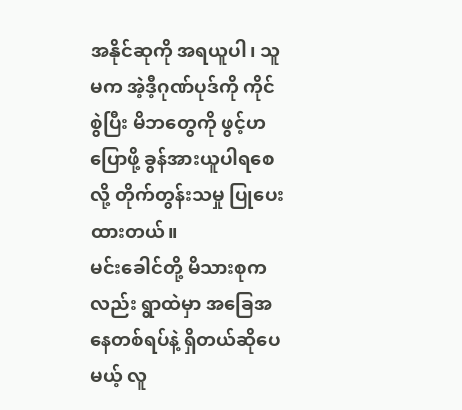အနိုင်ဆုကို အရယူပါ၊ သူမက အဲ့ဒီ့ဂုဏ်ပုဒ်ကို ကိုင်စွဲပြီး မိဘတွေကို ဖွင့်ဟပြောဖို့ ခွန်အားယူပါရစေလို့ တိုက်တွန်းသမှု ပြုပေးထားတယ်။
မင်းခေါင်တို့ မိသားစုကလည်း ရွာထဲမှာ အခြေအနေတစ်ရပ်နဲ့ ရှိတယ်ဆိုပေမယ့် လူ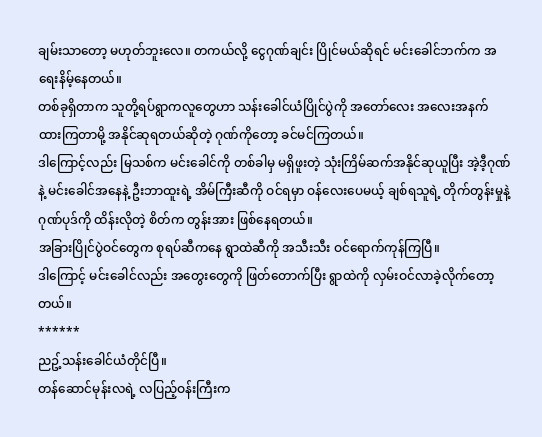ချမ်းသာတော့ မဟုတ်ဘူးလေ။ တကယ်လို့ ငွေဂုဏ်ချင်း ပြိုင်မယ်ဆိုရင် မင်းခေါင်ဘက်က အရေးနိမ့်နေတယ်။
တစ်ခုရှိတာက သူတို့ရပ်ရွာကလူတွေဟာ သန်းခေါင်ယံပြိုင်ပွဲကို အတော်လေး အလေးအနက်ထားကြတာမို့ အနိုင်ဆုရတယ်ဆိုတဲ့ ဂုဏ်ကိုတော့ ခင်မင်ကြတယ်။
ဒါကြောင့်လည်း မြသစ်က မင်းခေါင်ကို တစ်ခါမှ မရှိဖူးတဲ့ သုံးကြိမ်ဆက်အနိုင်ဆုယူပြီး အဲ့ဒီ့ဂုဏ်နဲ့ မင်းခေါင်အနေနဲ့ ဦးဘာထူးရဲ့ အိမ်ကြီးဆီကို ဝင်ရမှာ ဝန်လေးပေမယ့် ချစ်ရသူရဲ့ တိုက်တွန်းမှုနဲ့ ဂုဏ်ပုဒ်ကို ထိန်းလိုတဲ့ စိတ်က တွန်းအား ဖြစ်နေရတယ်။
အခြားပြိုင်ပွဲဝင်တွေက စုရပ်ဆီကနေ ရွာထဲဆီကို အသီးသီး ဝင်ရောက်ကုန်ကြပြီ။
ဒါကြောင့် မင်းခေါင်လည်း အတွေးတွေကို ဖြတ်တောက်ပြီး ရွာထဲကို လှမ်းဝင်လာခဲ့လိုက်တော့တယ်။
******
ညဥ့်သန်းခေါင်ယံတိုင်ပြီ။
တန်ဆောင်မုန်းလရဲ့ လပြည့်ဝန်းကြီးက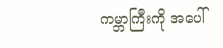ကမ္ဘာကြီးကို အပေါ်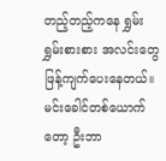တည့်တည့်ကနေ ရွှမ်းရွှမ်းစားစား အလင်းတွေ ဖြန့်ကျက်ပေးနေတယ်။
မင်းခေါင်တစ်ယောက်တော့ ဦးဘာ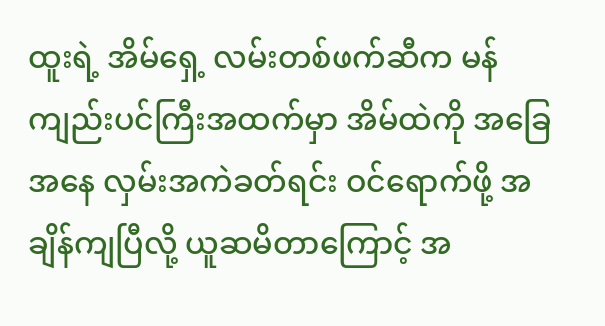ထူးရဲ့ အိမ်ရှေ့ လမ်းတစ်ဖက်ဆီက မန်ကျည်းပင်ကြီးအထက်မှာ အိမ်ထဲကို အခြေအနေ လှမ်းအကဲခတ်ရင်း ဝင်ရောက်ဖို့ အချိန်ကျပြီလို့ ယူဆမိတာကြောင့် အ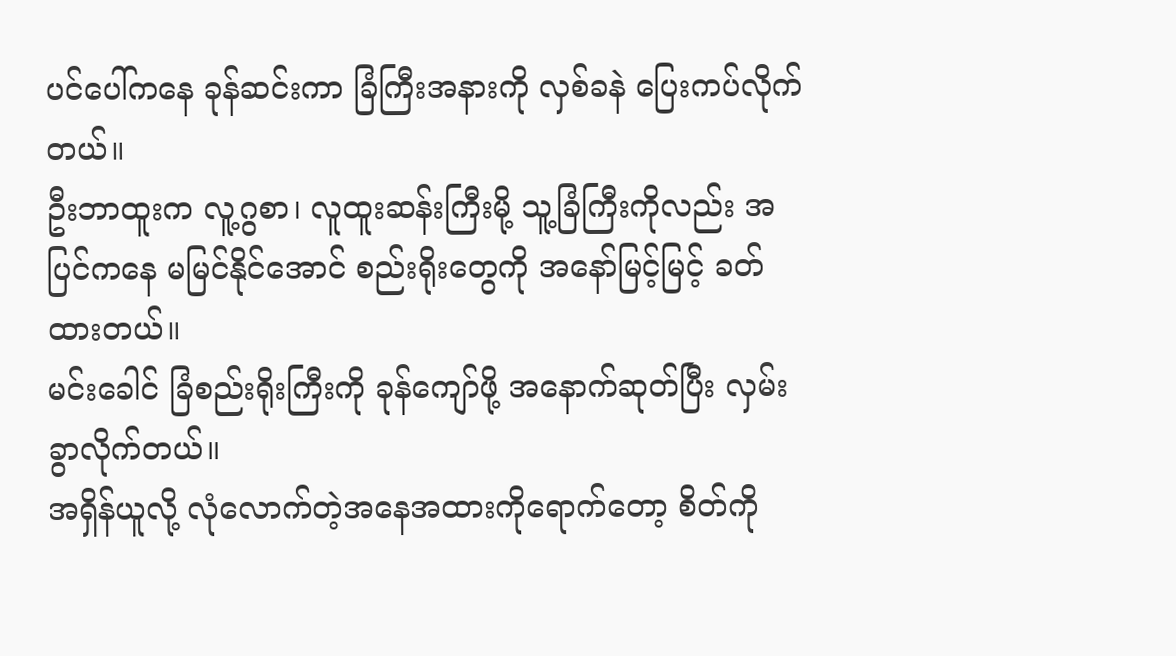ပင်ပေါ်ကနေ ခုန်ဆင်းကာ ခြံကြီးအနားကို လှစ်ခနဲ ပြေးကပ်လိုက်တယ်။
ဦးဘာထူးက လူ့ဂွစာ၊ လူထူးဆန်းကြီးမို့ သူ့ခြံကြီးကိုလည်း အပြင်ကနေ မမြင်နိုင်အောင် စည်းရိုးတွေကို အနော်မြင့်မြင့် ခတ်ထားတယ်။
မင်းခေါင် ခြံစည်းရိုးကြီးကို ခုန်ကျော်ဖို့ အနောက်ဆုတ်ပြီး လှမ်းခွာလိုက်တယ်။
အရှိန်ယူလို့ လုံလောက်တဲ့အနေအထားကိုရောက်တော့ စိတ်ကို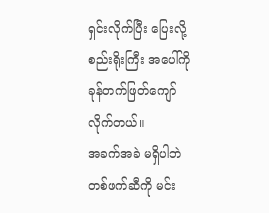ရှင်းလိုက်ပြီး ပြေးလို့ စည်းရိုးကြီး အပေါ်ကို ခုန်တက်ဖြတ်ကျော်လိုက်တယ်။
အခက်အခဲ မရှိပါဘဲ တစ်ဖက်ဆီကို မင်း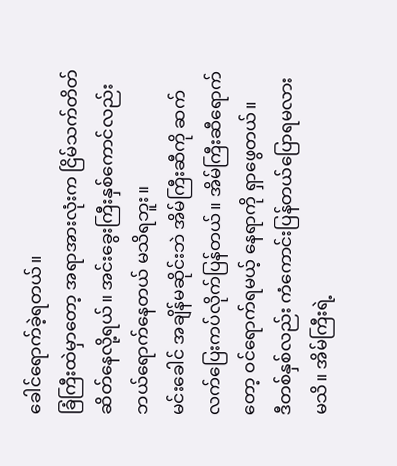ခေါင်ရောက်ခဲ့ရတယ်။
ခြံကြီးထဲမှာတော့ အရာအားလုံးက ငြိမ်သက်တိတ်ဆိတ်နေလို့ရယ်။ အင်းခွေးကြီးနှစ်ကောင်လည်း ဘယ်ရောက်နေတယ် မသိရဘူး။
မင်းခေါင် အချိန်မဆိုင်းဘဲ အိမ်ကြီးဆီကို ဆက်လက်ပြေးကပ်လိုက်ပြန်တယ်။ အိမ်ကြီးဆီရောက်တော့ ဝင်ရောက်ရမယ့် နေရာကို ရှာဖွေတယ်။
ဒီတစ်နှစ်လည်း ကံကောင်းပြန်တယ်ပြောရမလား မသိ။ အိမ်ကြီးရဲ့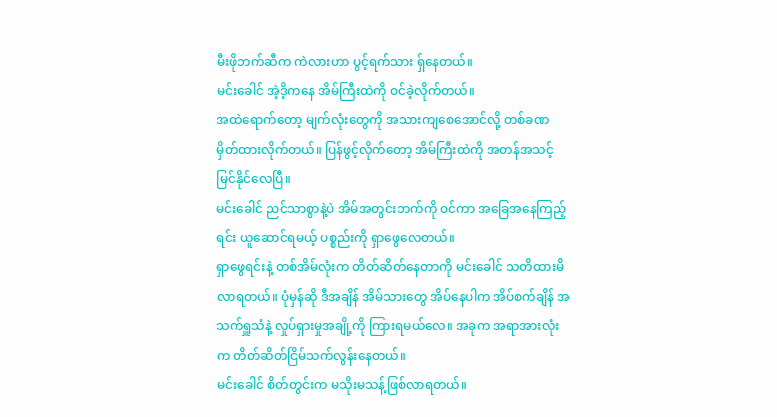မီးဖိုဘက်ဆီက ကဲလားဟာ ပွင့်ရက်သား ရ်ှနေတယ်။
မင်းခေါင် အဲ့ဒိ့ကနေ အိမ်ကြီးထဲကို ဝင်ခဲ့လိုက်တယ်။
အထဲရောက်တော့ မျက်လုံးတွေကို အသားကျစေအောင်လို့ တစ်ခဏ မှိတ်ထားလိုက်တယ်။ ပြန်ဖွင့်လိုက်တော့ အိမ်ကြီးထဲကို အတန်အသင့် မြင်နိုင်လေပြီ။
မင်းခေါင် ညင်သာစွာနဲ့ပဲ အိမ်အတွင်းဘက်ကို ဝင်ကာ အခြေအနေကြည့်ရင်း ယူဆောင်ရမယ့် ပစ္စည်းကို ရှာဖွေလေတယ်။
ရှာဖွေရင်းနဲ့ တစ်အိမ်လုံးက တိတ်ဆိတ်နေတာကို မင်းခေါင် သတိထားမိလာရတယ်။ ပုံမှန်ဆို ဒီအချိန် အိမ်သားတွေ အိပ်နေပါက အိပ်စက်ချိန် အသက်ရှူသံနဲ့ လှုပ်ရှားမှုအချို့ကို ကြားရမယ်လေ။ အခုက အရာအားလုံးက တိတ်ဆိတ်ငြိမ်သက်လွန်းနေတယ်။
မင်းခေါင် စိတ်တွင်းက မသိုးမသန့်ဖြစ်လာရတယ်။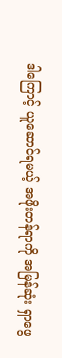ဒါကြောင့် ယူဆောင်ရမယ့် အဖိုးတန်ရာကို အမြန်ဆုံး ရှာဖွေ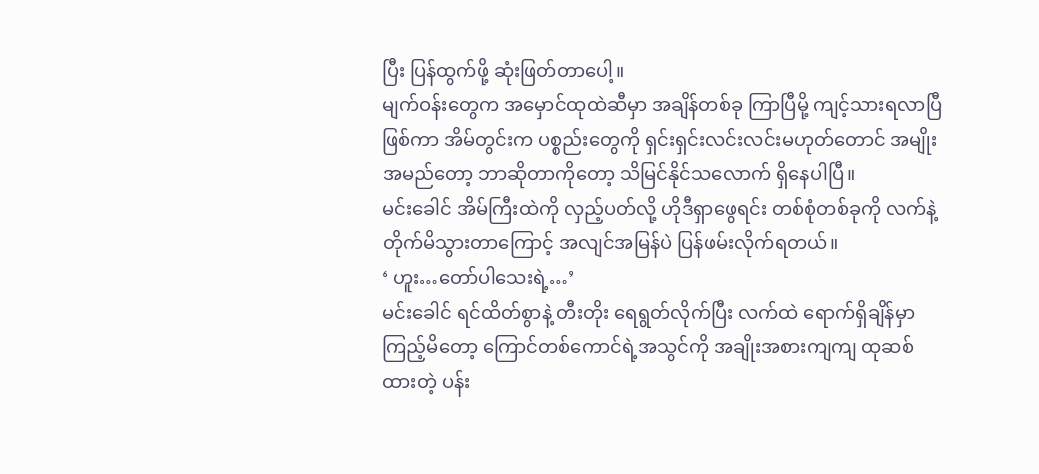ပြီး ပြန်ထွက်ဖို့ ဆုံးဖြတ်တာပေါ့။
မျက်ဝန်းတွေက အမှောင်ထုထဲဆီမှာ အချိန်တစ်ခု ကြာပြီမို့ ကျင့်သားရလာပြီဖြစ်ကာ အိမ်တွင်းက ပစ္စည်းတွေကို ရှင်းရှင်းလင်းလင်းမဟုတ်တောင် အမျိုးအမည်တော့ ဘာဆိုတာကိုတော့ သိမြင်နိုင်သလောက် ရှိနေပါပြီ။
မင်းခေါင် အိမ်ကြီးထဲကို လှည့်ပတ်လို့ ဟိုဒီရှာဖွေရင်း တစ်စုံတစ်ခုကို လက်နဲ့ တိုက်မိသွားတာကြောင့် အလျင်အမြန်ပဲ ပြန်ဖမ်းလိုက်ရတယ်။
‘ ဟူး…တော်ပါသေးရဲ့…’
မင်းခေါင် ရင်ထိတ်စွာနဲ့ တီးတိုး ရေရွတ်လိုက်ပြီး လက်ထဲ ရောက်ရှိချိန်မှာ ကြည့်မိတော့ ကြောင်တစ်ကောင်ရဲ့အသွင်ကို အချိုးအစားကျကျ ထုဆစ်ထားတဲ့ ပန်း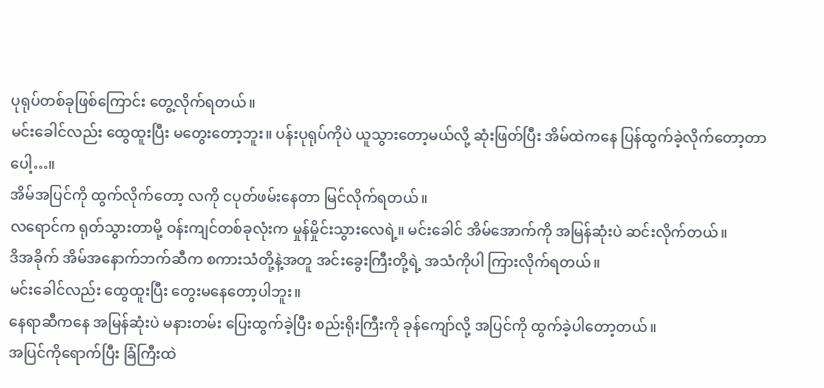ပုရုပ်တစ်ခုဖြစ်ကြောင်း တွေ့လိုက်ရတယ်။
မင်းခေါင်လည်း ထွေထူးပြီး မတွေးတော့ဘူး။ ပန်းပုရုပ်ကိုပဲ ယူသွားတော့မယ်လို့ ဆုံးဖြတ်ပြီး အိမ်ထဲကနေ ပြန်ထွက်ခဲ့လိုက်တော့တာပေါ့…။
အိမ်အပြင်ကို ထွက်လိုက်တော့ လကို ငပုတ်ဖမ်းနေတာ မြင်လိုက်ရတယ်။
လရောင်က ရုတ်သွားတာမို့ ဝန်းကျင်တစ်ခုလုံးက မှုန်မှိုင်းသွားလေရဲ့။ မင်းခေါင် အိမ်အောက်ကို အမြန်ဆုံးပဲ ဆင်းလိုက်တယ်။
ဒိအခိုက် အိမ်အနောက်ဘက်ဆီက စကားသံတို့နဲ့အတူ အင်းခွေးကြီးတို့ရဲ့ အသံကိုပါ ကြားလိုက်ရတယ်။
မင်းခေါင်လည်း ထွေထူးပြီး တွေးမနေတော့ပါဘူး။
နေရာဆီကနေ အမြန်ဆုံးပဲ မနားတမ်း ပြေးထွက်ခဲ့ပြီး စည်းရိုးကြီးကို ခုန်ကျော်လို့ အပြင်ကို ထွက်ခဲ့ပါတော့တယ်။
အပြင်ကိုရောက်ပြီး ခြံကြီးထဲ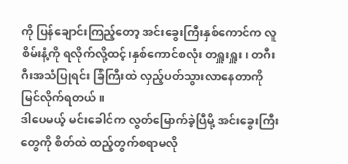ကို ပြန်ချောင်းကြည့်တော့ အင်းခွေးကြီးနှစ်ကောင်က လူစိမ်းနံ့ကို ရလိုက်လို့ထင့်၊နှစ်ကောင်စလုံး တရှူးရှူး၊ တဂီးဂီးအသံပြုရင်း ခြံကြီးထဲ လှည့်ပတ်သွားလာနေတာကို မြင်လိုက်ရတယ်။
ဒါပေမယ့် မင်းခေါင်က လွတ်မြောက်ခဲ့ပြီမို့ အင်းခွေးကြီးတွေကို စိတ်ထဲ ထည့်တွက်စရာမလို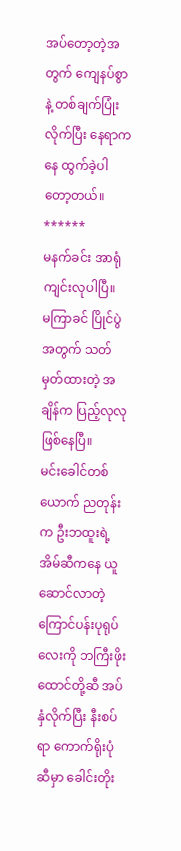အပ်တော့တဲ့အတွက် ကျေနပ်စွာနဲ့ တစ်ချက်ပြုံးလိုက်ပြီး နေရာကနေ ထွက်ခဲ့ပါတော့တယ်။
******
မနက်ခင်း အာရုံကျင်းလုပါပြီ။
မကြာခင် ပြိုင်ပွဲအတွက် သတ်မှတ်ထားတဲ့ အချိန်က ပြည့်လုလု ဖြစ်နေပြီ။
မင်းခေါင်တစ်ယောက် ညတုန်းက ဦးဘထူးရဲ့ အိမ်ဆီကနေ ယူဆောင်လာတဲ့ ကြောင်ပန်းပုရုပ်လေးကို ဘကြီးဖိုးထောင်တို့ဆီ အပ်နှံလိုက်ပြီး နီးစပ်ရာ ကောက်ရိုးပုံဆီမှာ ခေါင်းတိုး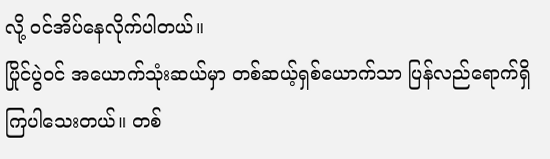လို့ ဝင်အိပ်နေလိုက်ပါတယ်။
ပြိုင်ပွဲဝင် အယောက်သုံးဆယ်မှာ တစ်ဆယ့်ရှစ်ယောက်သာ ပြန်လည်ရောက်ရှိကြပါသေးတယ်။ တစ်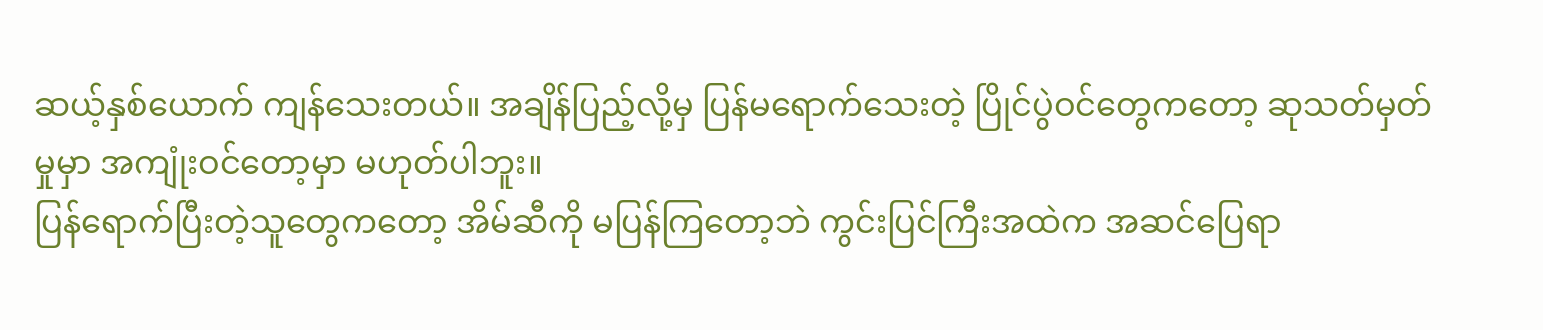ဆယ့်နှစ်ယောက် ကျန်သေးတယ်။ အချိန်ပြည့်လို့မှ ပြန်မရောက်သေးတဲ့ ပြိုင်ပွဲဝင်တွေကတော့ ဆုသတ်မှတ်မှုမှာ အကျုံးဝင်တော့မှာ မဟုတ်ပါဘူး။
ပြန်ရောက်ပြီးတဲ့သူတွေကတော့ အိမ်ဆီကို မပြန်ကြတော့ဘဲ ကွင်းပြင်ကြီးအထဲက အဆင်ပြေရာ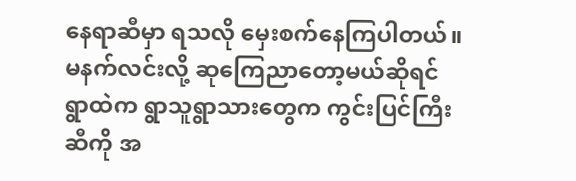နေရာဆီမှာ ရသလို မှေးစက်နေကြပါတယ်။
မနက်လင်းလို့ ဆုကြေညာတော့မယ်ဆိုရင် ရွာထဲက ရွာသူရွာသားတွေက ကွင်းပြင်ကြီးဆီကို အ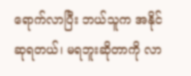ရောက်လာပြီး ဘယ်သူက အနိုင်ဆုရတယ်၊ မရဘူးဆိုတာကို လာ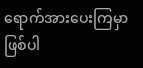ရောက်အားပေးကြမှာ ဖြစ်ပါ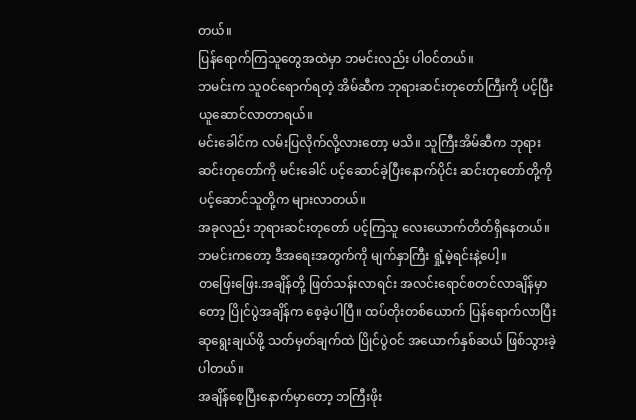တယ်။
ပြန်ရောက်ကြသူတွေအထဲမှာ ဘမင်းလည်း ပါဝင်တယ်။
ဘမင်းက သူဝင်ရောက်ရတဲ့ အိမ်ဆီက ဘုရားဆင်းတုတော်ကြီးကို ပင့်ပြီး ယူဆောင်လာတာရယ်။
မင်းခေါင်က လမ်းပြလိုက်လို့လားတော့ မသိ။ သူကြီးအိမ်ဆီက ဘုရားဆင်းတုတော်ကို မင်းခေါင် ပင့်ဆောင်ခဲ့ပြီးနောက်ပိုင်း ဆင်းတုတော်တို့ကို ပင့်ဆောင်သူတို့က များလာတယ်။
အခုလည်း ဘုရားဆင်းတုတော် ပင့်ကြသူ လေးယောက်တိတ်ရှိနေတယ်။ ဘမင်းကတော့ ဒီအရေးအတွက်ကို မျက်နှာကြီး ရှုံ့မဲ့ရင်းနဲ့ပေါ့။
တဖြေးဖြေး.အချိန်တို့ ဖြတ်သန်းလာရင်း အလင်းရောင်စတင်လာချိန်မှာတော့ ပြိုင်ပွဲအချိန်က စေ့ခဲ့ပါပြီ။ ထပ်တိုးတစ်ယောက် ပြန်ရောက်လာပြီး ဆုရွေးချယ်ဖို့ သတ်မှတ်ချက်ထဲ ပြိုင်ပွဲဝင် အယောက်နှစ်ဆယ် ဖြစ်သွားခဲ့ပါတယ်။
အချိန်စေ့ပြီးနောက်မှာတော့ ဘကြီးဖိုး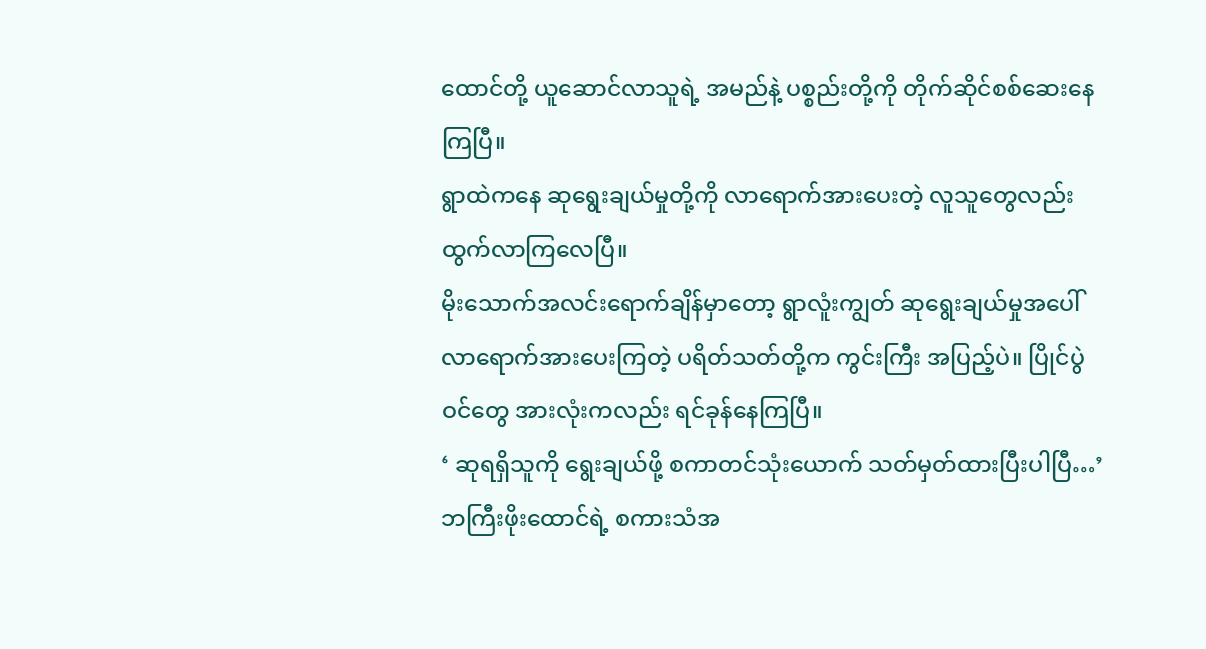ထောင်တို့ ယူဆောင်လာသူရဲ့ အမည်နဲ့ ပစ္စည်းတို့ကို တိုက်ဆိုင်စစ်ဆေးနေကြပြီ။
ရွာထဲကနေ ဆုရွေးချယ်မှုတို့ကို လာရောက်အားပေးတဲ့ လူသူတွေလည်းထွက်လာကြလေပြီ။
မိုးသောက်အလင်းရောက်ချိန်မှာတော့ ရွာလူံးကျွတ် ဆုရွေးချယ်မှုအပေါ် လာရောက်အားပေးကြတဲ့ ပရိတ်သတ်တို့က ကွင်းကြီး အပြည့်ပဲ။ ပြိုင်ပွဲဝင်တွေ အားလုံးကလည်း ရင်ခုန်နေကြပြီ။
‘ ဆုရရှိသူကို ရွေးချယ်ဖို့ စကာတင်သုံးယောက် သတ်မှတ်ထားပြီးပါပြီ…’
ဘကြီးဖိုးထောင်ရဲ့ စကားသံအ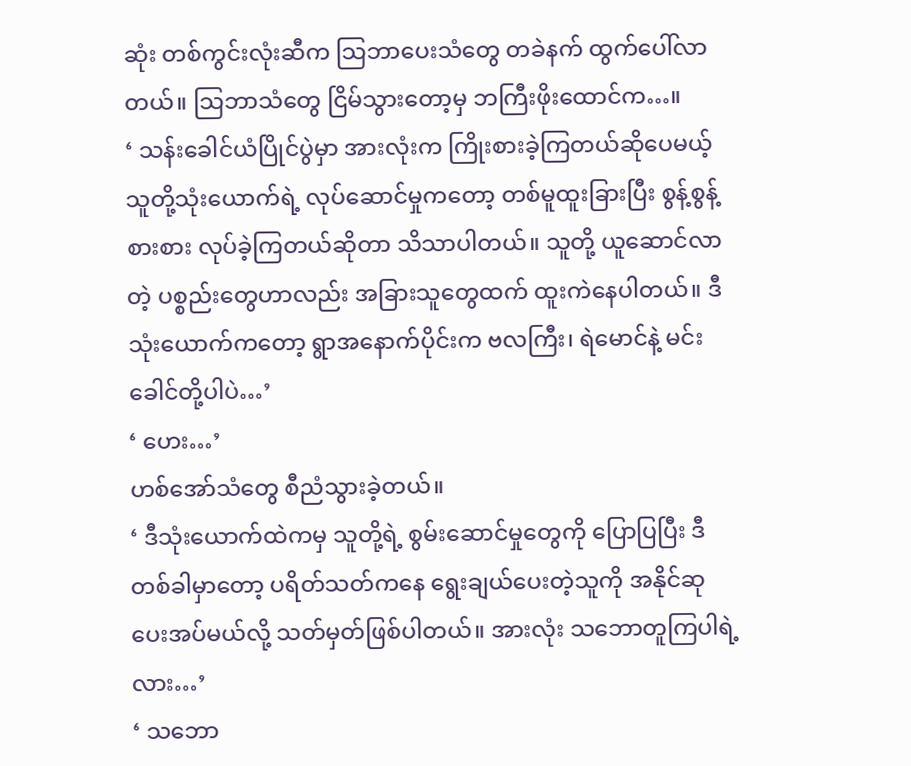ဆုံး တစ်ကွင်းလုံးဆီက သြဘာပေးသံတွေ တခဲနက် ထွက်ပေါ်လာတယ်။ သြဘာသံတွေ ငြိမ်သွားတော့မှ ဘကြီးဖိုးထောင်က…။
‘ သန်းခေါင်ယံပြိုင်ပွဲမှာ အားလုံးက ကြိုးစားခဲ့ကြတယ်ဆိုပေမယ့် သူတို့သုံးယောက်ရဲ့ လုပ်ဆောင်မှုကတော့ တစ်မူထူးခြားပြီး စွန့်စွန့်စားစား လုပ်ခဲ့ကြတယ်ဆိုတာ သိသာပါတယ်။ သူတို့ ယူဆောင်လာတဲ့ ပစ္စည်းတွေဟာလည်း အခြားသူတွေထက် ထူးကဲနေပါတယ်။ ဒီသုံးယောက်ကတော့ ရွာအနောက်ပိုင်းက ဗလကြီး၊ ရဲမောင်နဲ့ မင်းခေါင်တို့ပါပဲ…’
‘ ဟေး…’
ဟစ်အော်သံတွေ စီညံသွားခဲ့တယ်။
‘ ဒီသုံးယောက်ထဲကမှ သူတို့ရဲ့ စွမ်းဆောင်မှုတွေကို ပြောပြပြီး ဒီတစ်ခါမှာတော့ ပရိတ်သတ်ကနေ ရွေးချယ်ပေးတဲ့သူကို အနိုင်ဆု ပေးအပ်မယ်လို့ သတ်မှတ်ဖြစ်ပါတယ်။ အားလုံး သဘောတူကြပါရဲ့လား…’
‘ သဘော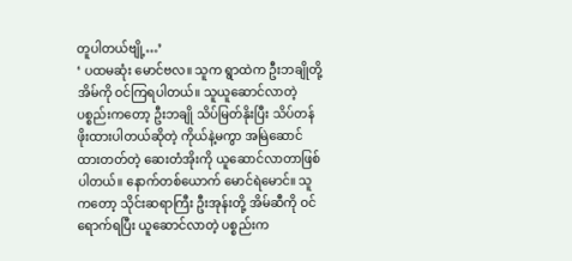တူပါတယ်ဗျို့…’
‘ ပထမဆုံး မောင်ဗလ။ သူက ရွာထဲက ဦးဘချိုတို့ အိမ်ကို ဝင်ကြရပါတယ်။ သူယူဆောင်လာတဲ့ ပစ္စည်းကတော့ ဦးဘချို သိပ်မြတ်နိုးပြီး သိပ်တန်ဖိုးထားပါတယ်ဆိုတဲ့ ကိုယ်နဲ့မကွာ အမြဲဆောင်ထားတတ်တဲ့ ဆေးတံအိုးကို ယူဆောင်လာတာဖြစ်ပါတယ်။ နောက်တစ်ယောက် မောင်ရဲမောင်။ သူကတော့ သိုင်းဆရာကြီး ဦးအုန်းတို့ အိမ်ဆီကို ဝင်ရောက်ရပြီး ယူဆောင်လာတဲ့ ပစ္စည်းက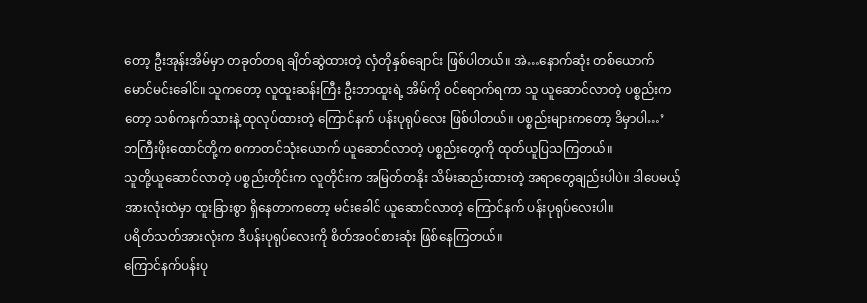တော့ ဦးအုန်းအိမ်မှာ တခုတ်တရ ချိတ်ဆွဲထားတဲ့ လှံတိုနှစ်ချောင်း ဖြစ်ပါတယ်။ အဲ…နောက်ဆုံး တစ်ယောက် မောင်မင်းခေါင်။ သူကတော့ လူထူးဆန်းကြီး ဦးဘာထူးရဲ့ အိမ်ကို ဝင်ရောက်ရကာ သူ ယူဆောင်လာတဲ့ ပစ္စည်းကတော့ သစ်ကနက်သားနဲ့ ထုလုပ်ထားတဲ့ ကြောင်နက် ပန်းပုရုပ်လေး ဖြစ်ပါတယ်။ ပစ္စည်းများကတော့ ဒိမှာပါ…’
ဘကြီးဖိုးထောင်တို့က စကာတင်သုံးယောက် ယူဆောင်လာတဲ့ ပစ္စည်းတွေကို ထုတ်ယူပြသကြတယ်။
သူတို့ယူဆောင်လာတဲ့ ပစ္စည်းတိုင်းက လူတိုင်းက အမြတ်တနိုး သိမ်းဆည်းထားတဲ့ အရာတွေချည်းပါပဲ။ ဒါပေမယ့် အားလုံးထဲမှာ ထူးခြားစွာ ရှိနေတာကတော့ မင်းခေါင် ယူဆောင်လာတဲ့ ကြောင်နက် ပန်းပုရုပ်လေးပါ။
ပရိတ်သတ်အားလုံးက ဒီပန်းပုရုပ်လေးကို စိတ်အဝင်စားဆုံး ဖြစ်နေကြတယ်။
ကြောင်နက်ပန်းပု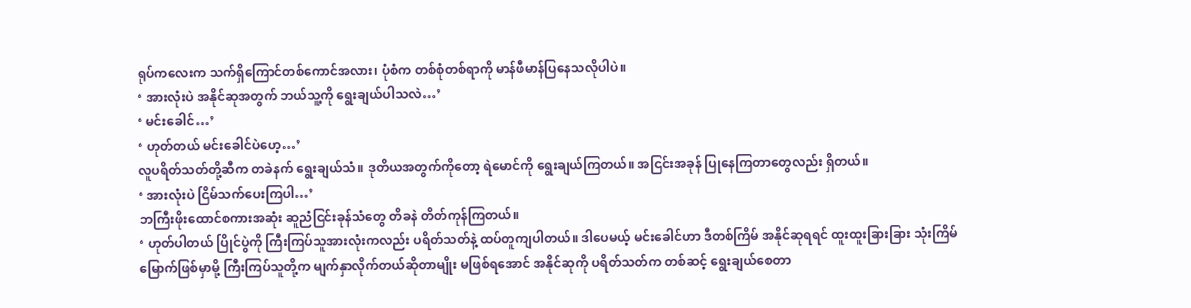ရုပ်ကလေးက သက်ရှိကြောင်တစ်ကောင်အလား၊ ပုံစံက တစ်စုံတစ်ရာကို မာန်ဖီမာန်ပြနေသလိုပါပဲ။
‘ အားလုံးပဲ အနိုင်ဆုအတွက် ဘယ်သူ့ကို ရွေးချယ်ပါသလဲ…’
‘ မင်းခေါင်…’
‘ ဟုတ်တယ် မင်းခေါင်ပဲဟေ့…’
လူပရိတ်သတ်တို့ဆီက တခဲနက် ရွေးချယ်သံ။ ဒုတိယအတွက်ကိုတော့ ရဲမောင်ကို ရွေးချယ်ကြတယ်။ အငြင်းအခုန် ပြုနေကြတာတွေလည်း ရှိတယ်။
‘ အားလုံးပဲ ငြိမ်သက်ပေးကြပါ…’
ဘကြီးဖိုးထောင်စကားအဆုံး ဆူညံငြင်းခုန်သံတွေ တိခနဲ တိတ်ကုန်ကြတယ်။
‘ ဟုတ်ပါတယ် ပြိုင်ပွဲကို ကြီးကြပ်သူအားလုံးကလည်း ပရိတ်သတ်နဲ့ ထပ်တူကျပါတယ်။ ဒါပေမယ့် မင်းခေါင်ဟာ ဒီတစ်ကြိမ် အနိုင်ဆုရရင် ထူးထူးခြားခြား သုံးကြိမ်မြောက်ဖြစ်မှာမို့ ကြီးကြပ်သူတို့က မျက်နှာလိုက်တယ်ဆိုတာမျိုး မဖြစ်ရအောင် အနိုင်ဆုကို ပရိတ်သတ်က တစ်ဆင့် ရွေးချယ်စေတာ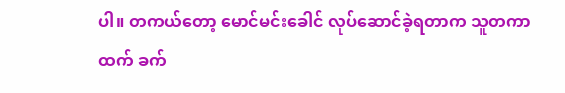ပါ။ တကယ်တော့ မောင်မင်းခေါင် လုပ်ဆောင်ခဲ့ရတာက သူတကာထက် ခက်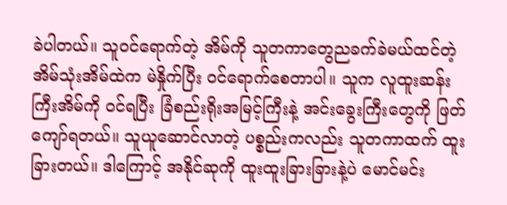ခဲပါတယ်။ သူဝင်ရောက်တဲ့ အိမ်ကို သူတကာတွေညခက်ခဲမယ်ထင်တဲ့ အိမ်သုံးအိမ်ထဲက မဲနှိုက်ပြီး ဝင်ရောက်စေတာပါ။ သူက လူထူးဆန်းကြီးအိမ်ကို ဝင်ရပြီး ခြံစည်းရိုးအမြင့်ကြီးနဲ့ အင်းခွေးကြီးတွေကို ဖြတ်ကျော်ရတယ်။ သူယူဆောင်လာတဲ့ ပစ္စည်းကလည်း သူတကာထက် ထူးခြားတယ်။ ဒါကြောင့် အနိုင်ဆုကို ထူးထူးခြားခြားနဲ့ပဲ မောင်မင်း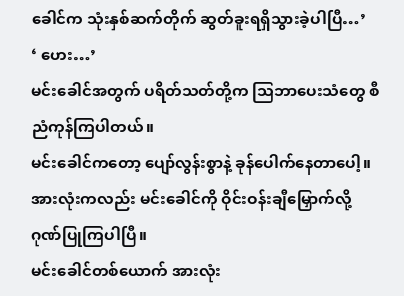ခေါင်က သုံးနှစ်ဆက်တိုက် ဆွတ်ခူးရရှိသွားခဲ့ပါပြီ…’
‘ ဟေး…’
မင်းခေါင်အတွက် ပရိတ်သတ်တို့က သြဘာပေးသံတွေ စီညံကုန်ကြပါတယ်။
မင်းခေါင်ကတော့ ပျော်လွန်းစွာနဲ့ ခုန်ပေါက်နေတာပေါ့။
အားလုံးကလည်း မင်းခေါင်ကို ဝိုင်းဝန်းချီမြှောက်လို့ ဂုဏ်ပြုကြပါပြီ။
မင်းခေါင်တစ်ယောက် အားလုံး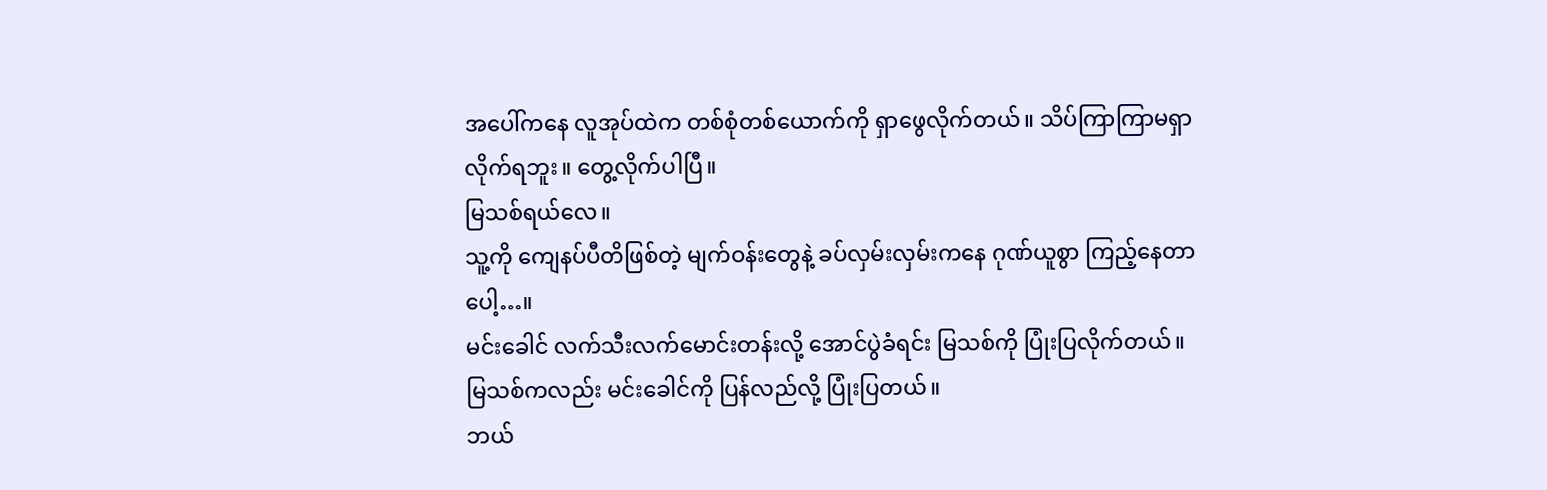အပေါ်ကနေ လူအုပ်ထဲက တစ်စုံတစ်ယောက်ကို ရှာဖွေလိုက်တယ်။ သိပ်ကြာကြာမရှာလိုက်ရဘူး။ တွေ့လိုက်ပါပြီ။
မြသစ်ရယ်လေ။
သူ့ကို ကျေနပ်ပီတိဖြစ်တဲ့ မျက်ဝန်းတွေနဲ့ ခပ်လှမ်းလှမ်းကနေ ဂုဏ်ယူစွာ ကြည့်နေတာပေါ့…။
မင်းခေါင် လက်သီးလက်မောင်းတန်းလို့ အောင်ပွဲခံရင်း မြသစ်ကို ပြုံးပြလိုက်တယ်။
မြသစ်ကလည်း မင်းခေါင်ကို ပြန်လည်လို့ ပြုံးပြတယ်။
ဘယ်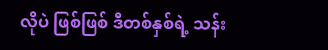လိုပဲ ဖြစ်ဖြစ် ဒီတစ်နှစ်ရဲ့ သန်း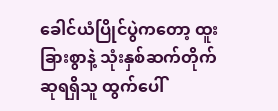ခေါင်ယံပြိုင်ပွဲကတော့ ထူးခြားစွာနဲ့ သုံးနှစ်ဆက်တိုက် ဆုရရှိသူ ထွက်ပေါ်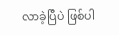လာခဲ့ပြီပဲ ဖြစ်ပါ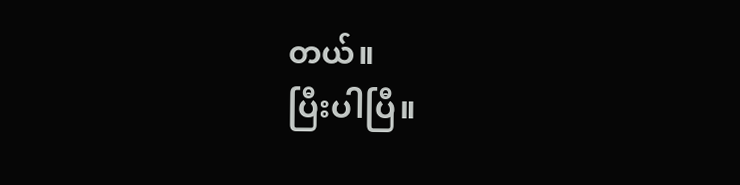တယ်။
ပြီးပါပြီ။